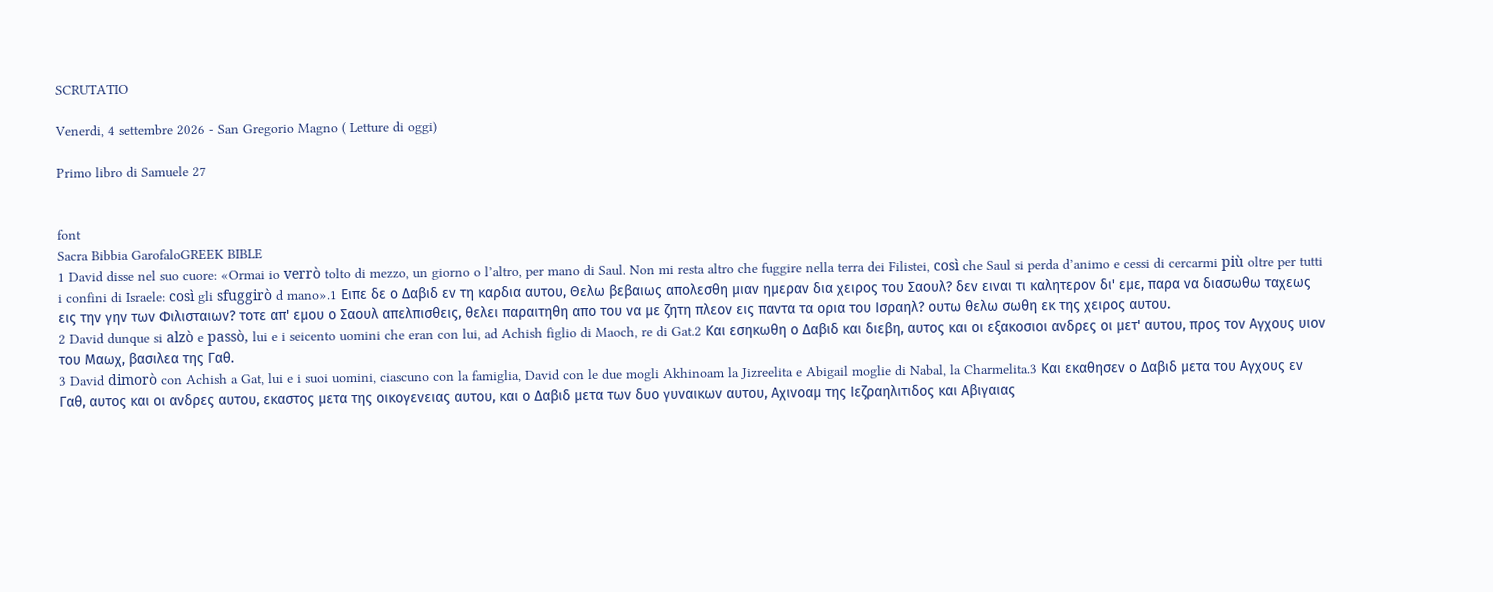SCRUTATIO

Venerdi, 4 settembre 2026 - San Gregorio Magno ( Letture di oggi)

Primo libro di Samuele 27


font
Sacra Bibbia GarofaloGREEK BIBLE
1 David disse nel suo cuore: «Ormai io verrò tolto di mezzo, un giorno o l’altro, per mano di Saul. Non mi resta altro che fuggire nella terra dei Filistei, così che Saul si perda d’animo e cessi di cercarmi più oltre per tutti i confini di Israele: così gli sfuggirò d mano».1 Ειπε δε ο Δαβιδ εν τη καρδια αυτου, Θελω βεβαιως απολεσθη μιαν ημεραν δια χειρος του Σαουλ? δεν ειναι τι καλητερον δι' εμε, παρα να διασωθω ταχεως εις την γην των Φιλισταιων? τοτε απ' εμου ο Σαουλ απελπισθεις, θελει παραιτηθη απο του να με ζητη πλεον εις παντα τα ορια του Ισραηλ? ουτω θελω σωθη εκ της χειρος αυτου.
2 David dunque si alzò e passò, lui e i seicento uomini che eran con lui, ad Achish figlio di Maoch, re di Gat.2 Και εσηκωθη ο Δαβιδ και διεβη, αυτος και οι εξακοσιοι ανδρες οι μετ' αυτου, προς τον Αγχους υιον του Μαωχ, βασιλεα της Γαθ.
3 David dimorò con Achish a Gat, lui e i suoi uomini, ciascuno con la famiglia, David con le due mogli Akhinoam la Jizreelita e Abigail moglie di Nabal, la Charmelita.3 Και εκαθησεν ο Δαβιδ μετα του Αγχους εν Γαθ, αυτος και οι ανδρες αυτου, εκαστος μετα της οικογενειας αυτου, και ο Δαβιδ μετα των δυο γυναικων αυτου, Αχινοαμ της Ιεζραηλιτιδος και Αβιγαιας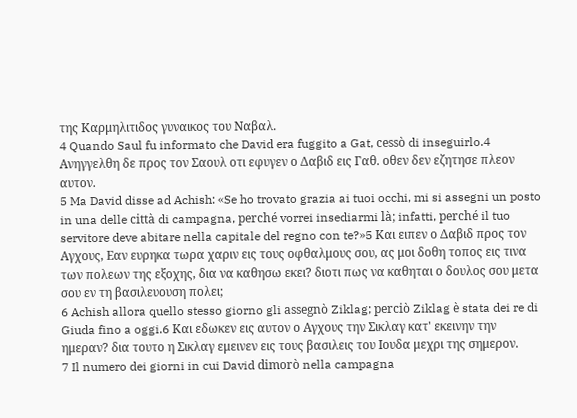της Καρμηλιτιδος γυναικος του Ναβαλ.
4 Quando Saul fu informato che David era fuggito a Gat, cessò di inseguirlo.4 Ανηγγελθη δε προς τον Σαουλ οτι εφυγεν ο Δαβιδ εις Γαθ. οθεν δεν εζητησε πλεον αυτον.
5 Ma David disse ad Achish: «Se ho trovato grazia ai tuoi occhi, mi si assegni un posto in una delle città di campagna, perché vorrei insediarmi là; infatti, perché il tuo servitore deve abitare nella capitale del regno con te?»5 Και ειπεν ο Δαβιδ προς τον Αγχους, Εαν ευρηκα τωρα χαριν εις τους οφθαλμους σου, ας μοι δοθη τοπος εις τινα των πολεων της εξοχης, δια να καθησω εκει? διοτι πως να καθηται ο δουλος σου μετα σου εν τη βασιλευουση πολει;
6 Achish allora quello stesso giorno gli assegnò Ziklag; perciò Ziklag è stata dei re di Giuda fino a oggi.6 Και εδωκεν εις αυτον ο Αγχους την Σικλαγ κατ' εκεινην την ημεραν? δια τουτο η Σικλαγ εμεινεν εις τους βασιλεις του Ιουδα μεχρι της σημερον.
7 Il numero dei giorni in cui David dimorò nella campagna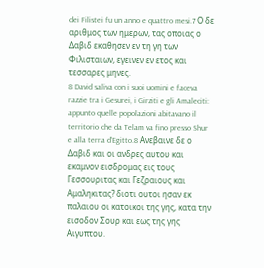dei Filistei fu un anno e quattro mesi.7 Ο δε αριθμος των ημερων, τας οποιας ο Δαβιδ εκαθησεν εν τη γη των Φιλισταιων, εγεινεν εν ετος και τεσσαρες μηνες.
8 David saliva con i suoi uomini e faceva razzie tra i Gesurei, i Girziti e gli Amaleciti: appunto quelle popolazioni abitavano il territorio che da Telam va fino presso Shur e alla terra d’Egitto.8 Ανεβαινε δε ο Δαβιδ και οι ανδρες αυτου και εκαμνον εισδρομας εις τους Γεσσουριτας και Γεζραιους και Αμαληκιτας? διοτι ουτοι ησαν εκ παλαιου οι κατοικοι της γης, κατα την εισοδον Σουρ και εως της γης Αιγυπτου.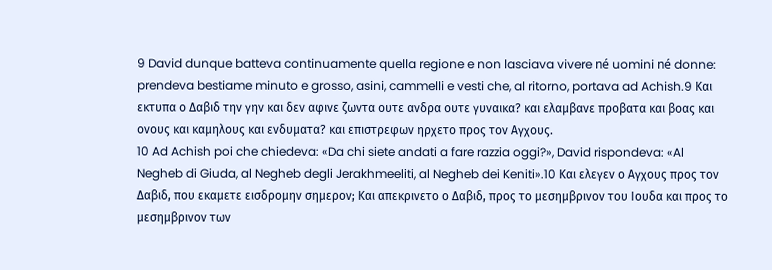9 David dunque batteva continuamente quella regione e non lasciava vivere né uomini né donne: prendeva bestiame minuto e grosso, asini, cammelli e vesti che, al ritorno, portava ad Achish.9 Και εκτυπα ο Δαβιδ την γην και δεν αφινε ζωντα ουτε ανδρα ουτε γυναικα? και ελαμβανε προβατα και βοας και ονους και καμηλους και ενδυματα? και επιστρεφων ηρχετο προς τον Αγχους.
10 Ad Achish poi che chiedeva: «Da chi siete andati a fare razzia oggi?», David rispondeva: «Al Negheb di Giuda, al Negheb degli Jerakhmeeliti, al Negheb dei Keniti».10 Και ελεγεν ο Αγχους προς τον Δαβιδ, που εκαμετε εισδρομην σημερον; Και απεκρινετο ο Δαβιδ, προς το μεσημβρινον του Ιουδα και προς το μεσημβρινον των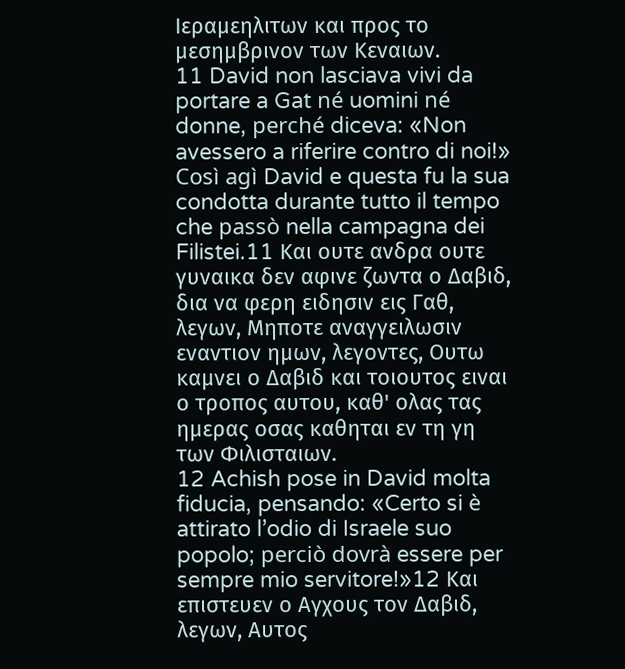Ιεραμεηλιτων και προς το μεσημβρινον των Κεναιων.
11 David non lasciava vivi da portare a Gat né uomini né donne, perché diceva: «Non avessero a riferire contro di noi!» Così agì David e questa fu la sua condotta durante tutto il tempo che passò nella campagna dei Filistei.11 Και ουτε ανδρα ουτε γυναικα δεν αφινε ζωντα ο Δαβιδ, δια να φερη ειδησιν εις Γαθ, λεγων, Μηποτε αναγγειλωσιν εναντιον ημων, λεγοντες, Ουτω καμνει ο Δαβιδ και τοιουτος ειναι ο τροπος αυτου, καθ' ολας τας ημερας οσας καθηται εν τη γη των Φιλισταιων.
12 Achish pose in David molta fiducia, pensando: «Certo si è attirato l’odio di Israele suo popolo; perciò dovrà essere per sempre mio servitore!»12 Και επιστευεν ο Αγχους τον Δαβιδ, λεγων, Αυτος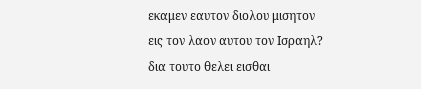εκαμεν εαυτον διολου μισητον εις τον λαον αυτου τον Ισραηλ? δια τουτο θελει εισθαι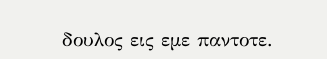δουλος εις εμε παντοτε.